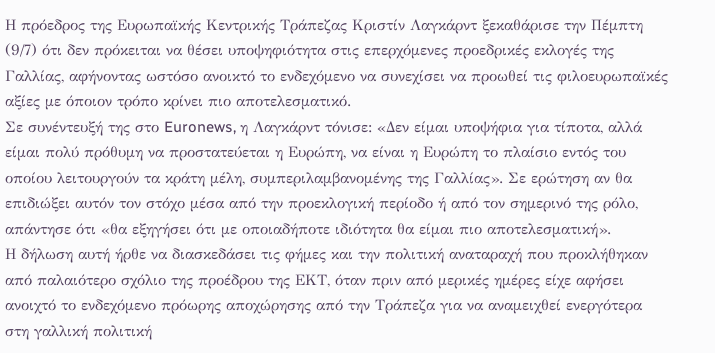Η πρόεδρος της Ευρωπαϊκής Κεντρικής Τράπεζας Κριστίν Λαγκάρντ ξεκαθάρισε την Πέμπτη (9/7) ότι δεν πρόκειται να θέσει υποψηφιότητα στις επερχόμενες προεδρικές εκλογές της Γαλλίας, αφήνοντας ωστόσο ανοικτό το ενδεχόμενο να συνεχίσει να προωθεί τις φιλοευρωπαϊκές αξίες με όποιον τρόπο κρίνει πιο αποτελεσματικό.
Σε συνέντευξή της στο Euronews, η Λαγκάρντ τόνισε: «Δεν είμαι υποψήφια για τίποτα, αλλά είμαι πολύ πρόθυμη να προστατεύεται η Ευρώπη, να είναι η Ευρώπη το πλαίσιο εντός του οποίου λειτουργούν τα κράτη μέλη, συμπεριλαμβανομένης της Γαλλίας». Σε ερώτηση αν θα επιδιώξει αυτόν τον στόχο μέσα από την προεκλογική περίοδο ή από τον σημερινό της ρόλο, απάντησε ότι «θα εξηγήσει ότι με οποιαδήποτε ιδιότητα θα είμαι πιο αποτελεσματική».
Η δήλωση αυτή ήρθε να διασκεδάσει τις φήμες και την πολιτική αναταραχή που προκλήθηκαν από παλαιότερο σχόλιο της προέδρου της ΕΚΤ, όταν πριν από μερικές ημέρες είχε αφήσει ανοιχτό το ενδεχόμενο πρόωρης αποχώρησης από την Τράπεζα για να αναμειχθεί ενεργότερα στη γαλλική πολιτική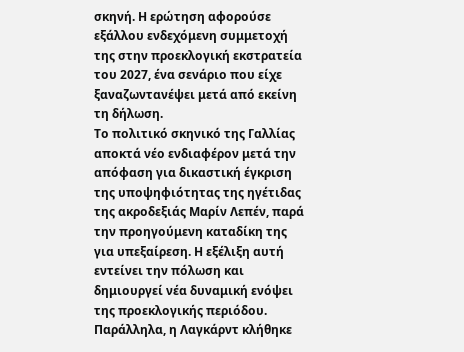σκηνή. Η ερώτηση αφορούσε εξάλλου ενδεχόμενη συμμετοχή της στην προεκλογική εκστρατεία του 2027, ένα σενάριο που είχε ξαναζωντανέψει μετά από εκείνη τη δήλωση.
Το πολιτικό σκηνικό της Γαλλίας αποκτά νέο ενδιαφέρον μετά την απόφαση για δικαστική έγκριση της υποψηφιότητας της ηγέτιδας της ακροδεξιάς Μαρίν Λεπέν, παρά την προηγούμενη καταδίκη της για υπεξαίρεση. Η εξέλιξη αυτή εντείνει την πόλωση και δημιουργεί νέα δυναμική ενόψει της προεκλογικής περιόδου.
Παράλληλα, η Λαγκάρντ κλήθηκε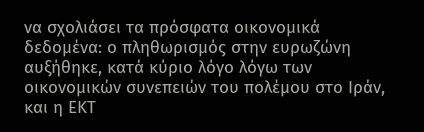να σχολιάσει τα πρόσφατα οικονομικά δεδομένα: ο πληθωρισμός στην ευρωζώνη αυξήθηκε, κατά κύριο λόγο λόγω των οικονομικών συνεπειών του πολέμου στο Ιράν, και η ΕΚΤ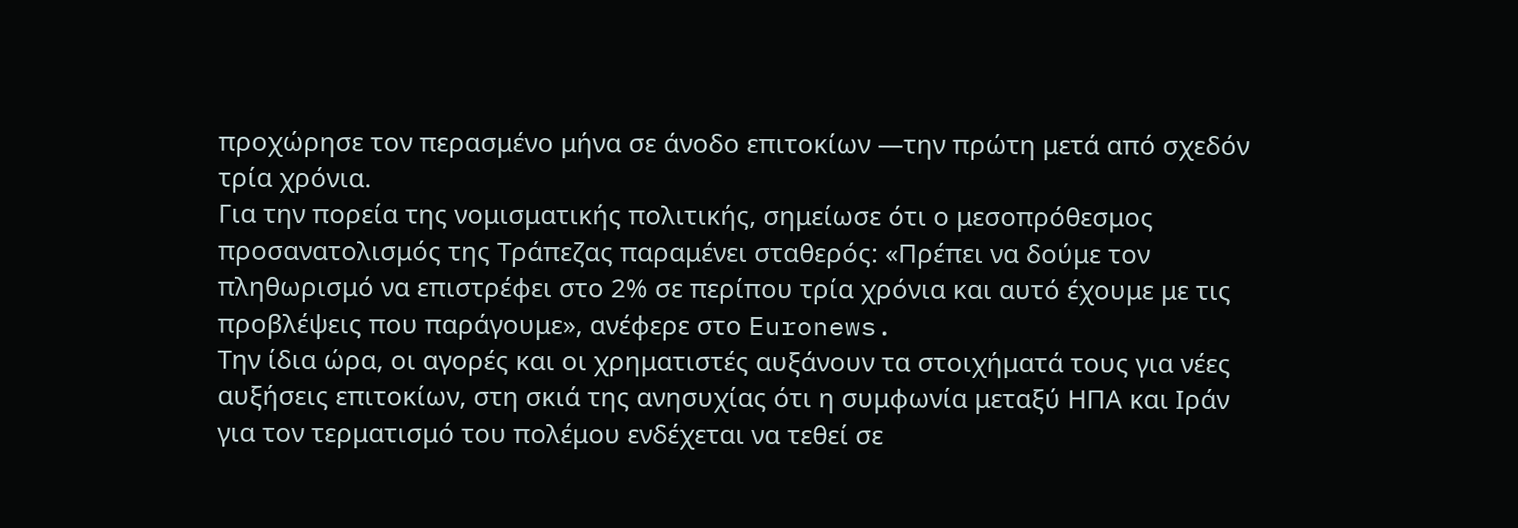προχώρησε τον περασμένο μήνα σε άνοδο επιτοκίων —την πρώτη μετά από σχεδόν τρία χρόνια.
Για την πορεία της νομισματικής πολιτικής, σημείωσε ότι ο μεσοπρόθεσμος προσανατολισμός της Τράπεζας παραμένει σταθερός: «Πρέπει να δούμε τον πληθωρισμό να επιστρέφει στο 2% σε περίπου τρία χρόνια και αυτό έχουμε με τις προβλέψεις που παράγουμε», ανέφερε στο Euronews.
Την ίδια ώρα, οι αγορές και οι χρηματιστές αυξάνουν τα στοιχήματά τους για νέες αυξήσεις επιτοκίων, στη σκιά της ανησυχίας ότι η συμφωνία μεταξύ ΗΠΑ και Ιράν για τον τερματισμό του πολέμου ενδέχεται να τεθεί σε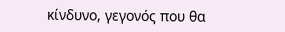κίνδυνο, γεγονός που θα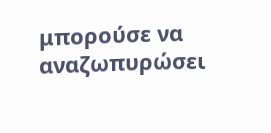μπορούσε να αναζωπυρώσει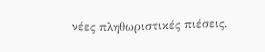νέες πληθωριστικές πιέσεις.